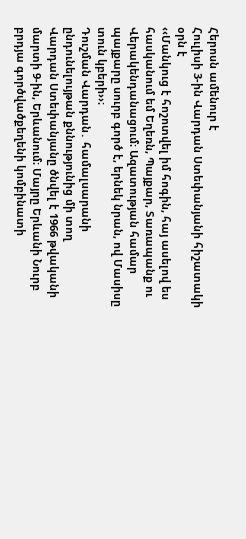Հերոսն ամենուր է
Հուլիսի 3-ին Վարդան Ստեփանյանի հիշատակի օրն է
‹‹Մանկուց է հոշոտվել իմ հոգին, հայ ասելով ես հասկանում եմ Եղեռն, Պայքար, Տառապանք ու Վերակենդանացում։ Ազատության համար պայքարը սուրբ գործ է, երնեկ նրան, ով Մասիսը տուն կբերի››։
Դուշման Վարդան․ համալսարանի ընդունելույթան քննությունից մի տող
Վարդան Ստեփանյանը ծնվել է 1966 թվականի մարտի 9-ին, Երևանում։ Մայրը Երևանի Նուրբ բրդյա գործվածքեղենի կոմբինատի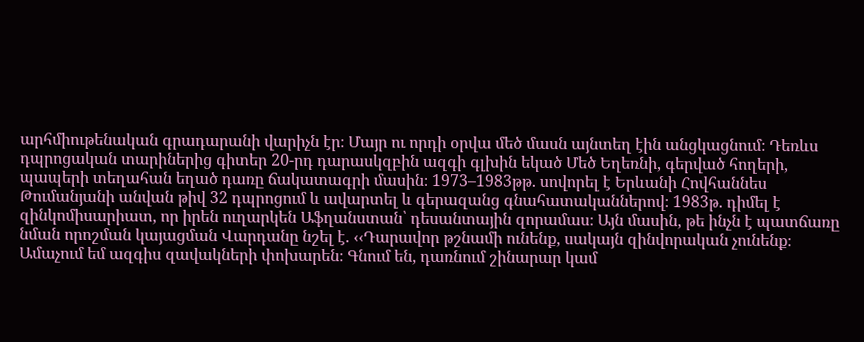արհմիութենական գրադարանի վարիչն էր։ Մայր ու որդի օրվա մեծ մասն այնտեղ էին անցկացնում։ Դեռևս դպրոցական տարիներից գիտեր 20-րդ դարասկզբին ազգի գլխին եկած Մեծ Եղեռնի, գերված հողերի, պապերի տեղահան եղած դառը ճակատագրի մասին։ 1973–1983թթ. սովորել է Երևանի Հովհաննես Թումանյանի անվան թիվ 32 դպրոցում և ավարտել և գերազանց գնահատականներով։ 1983թ. դիմել է զինկոմիսարիատ, որ իրեն ուղարկեն Աֆղանստան՝ դեսանտային զորամաս։ Այն մասին, թե ինչն է պատճառը նման որոշման կայացման Վարդանը նշել է. ‹‹Դարավոր թշնամի ունենք, սակայն զինվորական չունենք։ Ամաչում եմ ազգիս զավակների փոխարեն։ Գնում են, դառնում շինարար կամ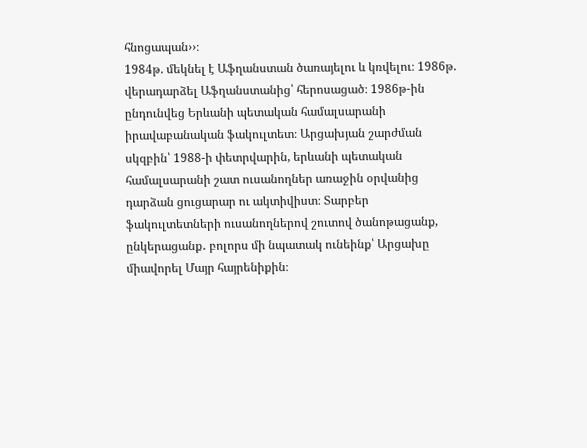հնոցապան››։
1984թ. մեկնել է Աֆղանստան ծառայելու և կռվելու։ 1986թ. վերադարձել Աֆղանստանից՝ հերոսացած։ 1986թ-ին ընդունվեց Երևանի պետական համալսարանի իրավաբանական ֆակուլտետ։ Արցախյան շարժման սկզբին՝ 1988-ի փետրվարին, երևանի պետական համալսարանի շատ ուսանողներ առաջին օրվանից դարձան ցուցարար ու ակտիվիստ։ Տարբեր ֆակուլտետների ուսանողներով շուտով ծանոթացանք, ընկերացանք․ բոլորս մի նպատակ ունեինք՝ Արցախը միավորել Մայր հայրենիքին։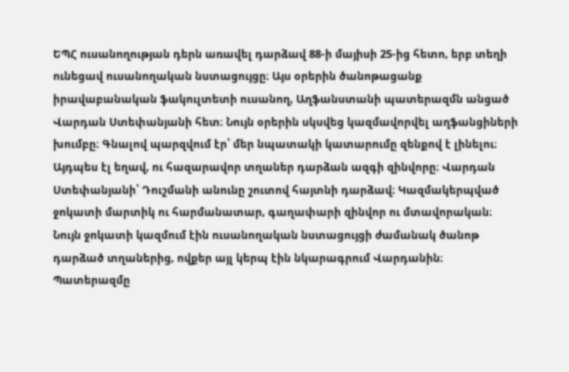ԵՊՀ ուսանողության դերն առավել դարձավ 88-ի մայիսի 25-ից հետո, երբ տեղի ունեցավ ուսանողական նստացույցը։ Այս օրերին ծանոթացանք իրավաբանական ֆակուլտետի ուսանող, Աղֆանստանի պատերազմն անցած Վարդան Ստեփանյանի հետ։ Նույն օրերին սկսվեց կազմավորվել աղֆանցիների խումբը։ Գնալով պարզվում էր՝ մեր նպատակի կատարումը զենքով է լինելու։ Այդպես էլ եղավ, ու հազարավոր տղաներ դարձան ազգի զինվորը։ Վարդան Ստեփանյանի՝ Դուշմանի անունը շուտով հայտնի դարձավ։ Կազմակերպված ջոկատի մարտիկ ու հարմանատար, գաղափարի զինվոր ու մտավորական։ Նույն ջոկատի կազմում էին ուսանողական նստացույցի ժամանակ ծանոթ դարձած տղաներից, ովքեր այլ կերպ էին նկարագրում Վարդանին։ Պատերազմը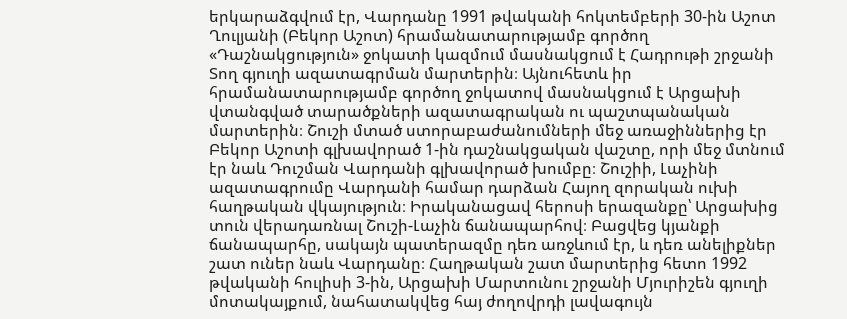երկարաձգվում էր, Վարդանը 1991 թվականի հոկտեմբերի 30-ին Աշոտ Ղուլյանի (Բեկոր Աշոտ) հրամանատարությամբ գործող «Դաշնակցություն» ջոկատի կազմում մասնակցում է Հադրութի շրջանի Տող գյուղի ազատագրման մարտերին։ Այնուհետև իր հրամանատարությամբ գործող ջոկատով մասնակցում է Արցախի վտանգված տարածքների ազատագրական ու պաշտպանական մարտերին։ Շուշի մտած ստորաբաժանումների մեջ առաջիններից էր Բեկոր Աշոտի գլխավորած 1-ին դաշնակցական վաշտը, որի մեջ մտնում էր նաև Դուշման Վարդանի գլխավորած խումբը։ Շուշիի, Լաչինի ազատագրումը Վարդանի համար դարձան Հայող զորական ուխի հաղթական վկայություն։ Իրականացավ հերոսի երազանքը՝ Արցախից տուն վերադառնալ Շուշի-Լաչին ճանապարհով։ Բացվեց կյանքի ճանապարհը, սակայն պատերազմը դեռ առջևում էր, և դեռ անելիքներ շատ ուներ նաև Վարդանը։ Հաղթական շատ մարտերից հետո 1992 թվականի հուլիսի 3-ին, Արցախի Մարտունու շրջանի Մյուրիշեն գյուղի մոտակայքում, նահատակվեց հայ ժողովրդի լավագույն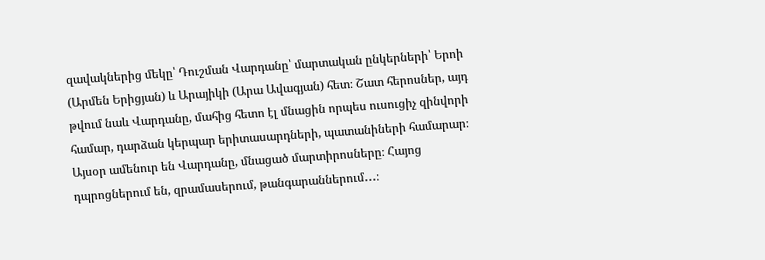զավակներից մեկը՝ Դուշման Վարդանը՝ մարտական ընկերների՝ Երոի (Արմեն Երիցյան) և Արայիկի (Արա Ավագյան) հետ։ Շատ հերոսներ, այդ թվում նաև Վարդանը, մահից հետո էլ մնացին որպես ուսուցիչ զինվորի համար, դարձան կերպար երիտասարդների, պատանիների համարար։ Այսօր ամենուր են Վարդանը, մնացած մարտիրոսները։ Հայոց դպրոցներում են, զրամասերում, թանգարաններում․․․։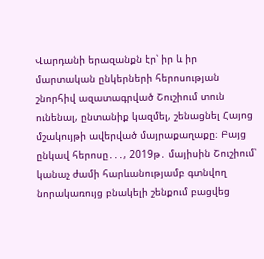Վարդանի երազանքն էր՝ իր և իր մարտական ընկերների հերոսության շնորհիվ ազատագրված Շուշիում տուն ունենալ, ընտանիք կազմել, շենացնել Հայոց մշակույթի ավերված մայրաքաղաքը։ Բայց ընկավ հերոսը․․․, 2019թ․ մայիսին Շուշիում՝ կանաչ ժամի հարևանությամբ գտնվող նորակառույց բնակելի շենքում բացվեց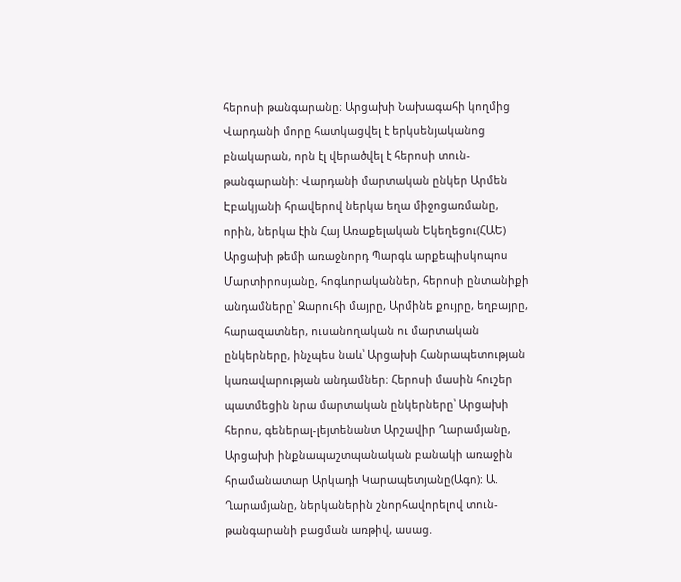հերոսի թանգարանը։ Արցախի Նախագահի կողմից Վարդանի մորը հատկացվել է երկսենյականոց բնակարան, որն էլ վերածվել է հերոսի տուն-թանգարանի: Վարդանի մարտական ընկեր Արմեն Էբակյանի հրավերով ներկա եղա միջոցառմանը, որին, ներկա էին Հայ Առաքելական Եկեղեցու(ՀԱԵ) Արցախի թեմի առաջնորդ Պարգև արքեպիսկոպոս Մարտիրոսյանը, հոգևորականներ, հերոսի ընտանիքի անդամները՝ Զարուհի մայրը, Արմինե քույրը, եղբայրը, հարազատներ, ուսանողական ու մարտական ընկերները, ինչպես նաև՝ Արցախի Հանրապետության կառավարության անդամներ։ Հերոսի մասին հուշեր պատմեցին նրա մարտական ընկերները՝ Արցախի հերոս, գեներալ-լեյտենանտ Արշավիր Ղարամյանը, Արցախի ինքնապաշտպանական բանակի առաջին հրամանատար Արկադի Կարապետյանը(Ագո): Ա. Ղարամյանը, ներկաներին շնորհավորելով տուն-թանգարանի բացման առթիվ, ասաց.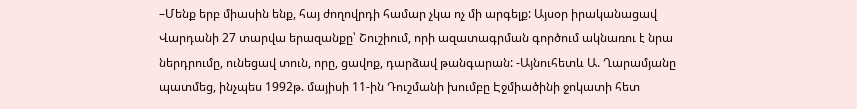–Մենք երբ միասին ենք, հայ ժողովրդի համար չկա ոչ մի արգելք: Այսօր իրականացավ Վարդանի 27 տարվա երազանքը՝ Շուշիում, որի ազատագրման գործում ակնառու է նրա ներդրումը, ունեցավ տուն, որը, ցավոք, դարձավ թանգարան: -Այնուհետև Ա. Ղարամյանը պատմեց, ինչպես 1992թ. մայիսի 11-ին Դուշմանի խումբը Էջմիածինի ջոկատի հետ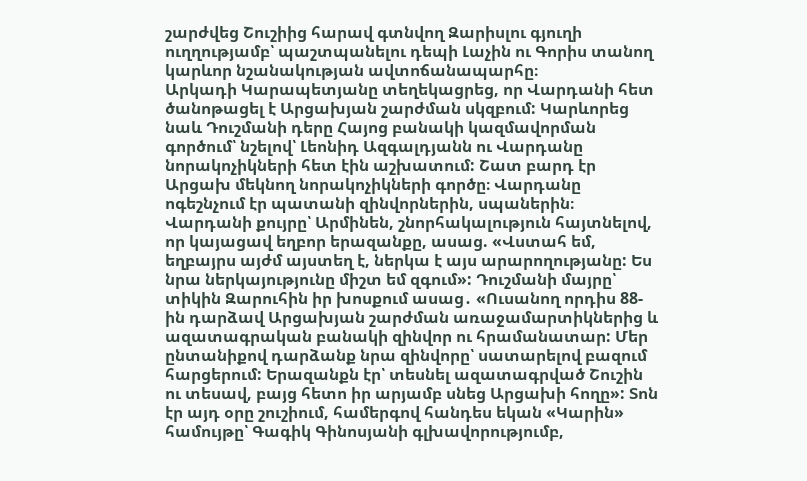շարժվեց Շուշիից հարավ գտնվող Զարիսլու գյուղի ուղղությամբ՝ պաշտպանելու դեպի Լաչին ու Գորիս տանող կարևոր նշանակության ավտոճանապարհը։
Արկադի Կարապետյանը տեղեկացրեց, որ Վարդանի հետ ծանոթացել է Արցախյան շարժման սկզբում: Կարևորեց նաև Դուշմանի դերը Հայոց բանակի կազմավորման գործում՝ նշելով՝ Լեոնիդ Ազգալդյանն ու Վարդանը նորակոչիկների հետ էին աշխատում: Շատ բարդ էր Արցախ մեկնող նորակոչիկների գործը։ Վարդանը ոգեշնչում էր պատանի զինվորներին, սպաներին։
Վարդանի քույրը՝ Արմինեն, շնորհակալություն հայտնելով, որ կայացավ եղբոր երազանքը, ասաց. «Վստահ եմ, եղբայրս այժմ այստեղ է, ներկա է այս արարողությանը: Ես նրա ներկայությունը միշտ եմ զգում»: Դուշմանի մայրը՝ տիկին Զարուհին իր խոսքում ասաց․ «Ուսանող որդիս 88-ին դարձավ Արցախյան շարժման առաջամարտիկներից և ազատագրական բանակի զինվոր ու հրամանատար: Մեր ընտանիքով դարձանք նրա զինվորը՝ սատարելով բազում հարցերում: Երազանքն էր՝ տեսնել ազատագրված Շուշին ու տեսավ, բայց հետո իր արյամբ սնեց Արցախի հողը»: Տոն էր այդ օրը շուշիում, համերգով հանդես եկան «Կարին» համույթը՝ Գագիկ Գինոսյանի գլխավորությումբ,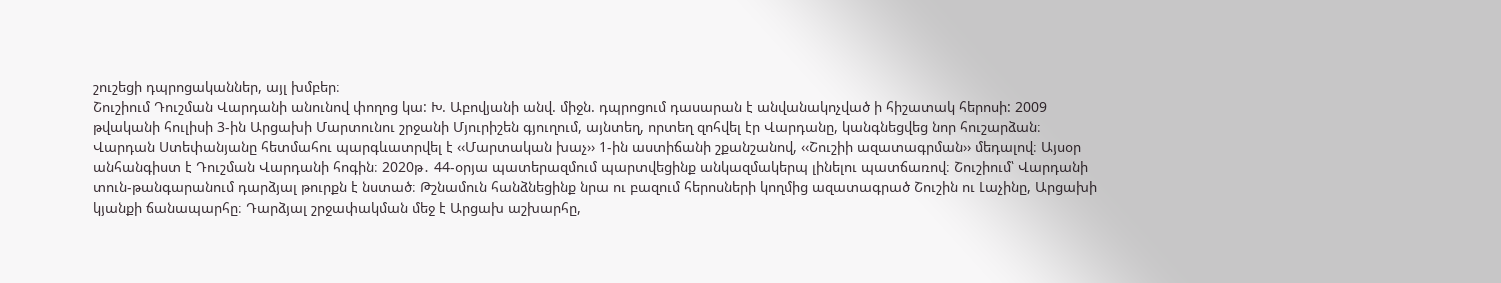շուշեցի դպրոցականներ, այլ խմբեր։
Շուշիում Դուշման Վարդանի անունով փողոց կա: Խ. Աբովյանի անվ. միջն. դպրոցում դասարան է անվանակոչված ի հիշատակ հերոսի: 2009 թվականի հուլիսի 3-ին Արցախի Մարտունու շրջանի Մյուրիշեն գյուղում, այնտեղ, որտեղ զոհվել էր Վարդանը, կանգնեցվեց նոր հուշարձան։ Վարդան Ստեփանյանը հետմահու պարգևատրվել է ‹‹Մարտական խաչ›› 1-ին աստիճանի շքանշանով, ‹‹Շուշիի ազատագրման›› մեդալով։ Այսօր անհանգիստ է Դուշման Վարդանի հոգին։ 2020թ․ 44-օրյա պատերազմում պարտվեցինք անկազմակերպ լինելու պատճառով։ Շուշիում՝ Վարդանի տուն-թանգարանում դարձյալ թուրքն է նստած։ Թշնամուն հանձնեցինք նրա ու բազում հերոսների կողմից ազատագրած Շուշին ու Լաչինը, Արցախի կյանքի ճանապարհը։ Դարձյալ շրջափակման մեջ է Արցախ աշխարհը,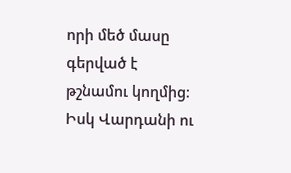որի մեծ մասը գերված է թշնամու կողմից։ Իսկ Վարդանի ու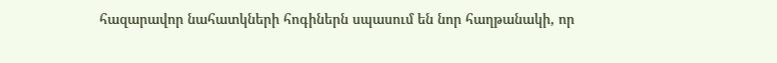հազարավոր նահատկների հոգիներն սպասում են նոր հաղթանակի, որ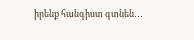իրենք հանգիստ գտնեն․․․